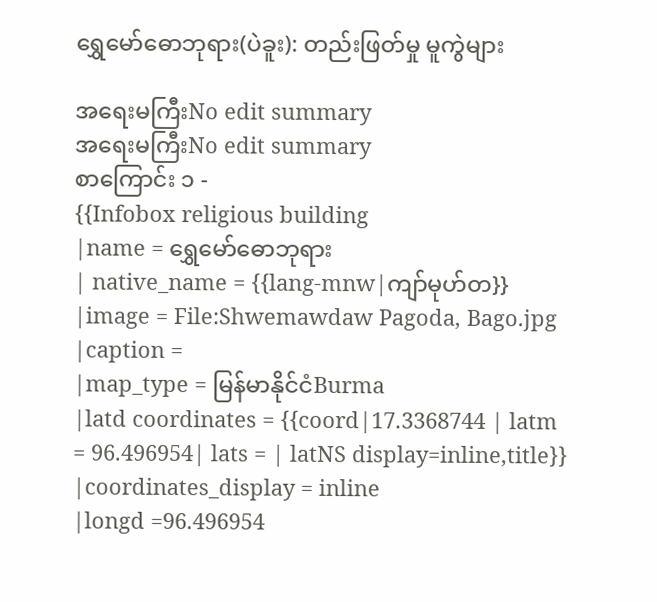ရွှေမော်ဓောဘုရား(ပဲခူး): တည်းဖြတ်မှု မူကွဲများ

အရေးမကြီးNo edit summary
အရေးမကြီးNo edit summary
စာကြောင်း ၁ -
{{Infobox religious building
|name = ရွှေမော်ဓောဘုရား
| native_name = {{lang-mnw|ကျာ်မုဟ်တ}}
|image = File:Shwemawdaw Pagoda, Bago.jpg
|caption =
|map_type = မြန်မာနိုင်ငံBurma
|latd coordinates = {{coord|17.3368744 | latm = 96.496954| lats = | latNS display=inline,title}}
|coordinates_display = inline
|longd =96.496954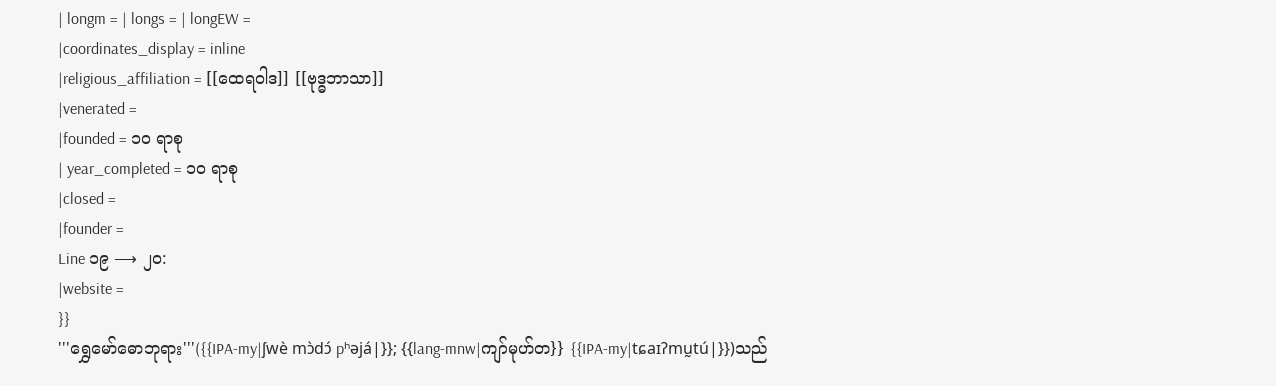| longm = | longs = | longEW =
|coordinates_display = inline
|religious_affiliation = [[ထေရဝါဒ]] [[ဗုဒ္ဓဘာသာ]]
|venerated =
|founded = ၁၀ ရာစု
| year_completed = ၁၀ ရာစု
|closed =
|founder =
Line ၁၉ ⟶ ၂၀:
|website =
}}
'''ရွှေမော်ဓောဘုရား'''({{IPA-my|ʃwè mɔ̀dɔ́ pʰəjá|}}; {{lang-mnw|ကျာ်မုဟ်တ}} {{IPA-my|tɕaɪʔmṵtú|}})သည်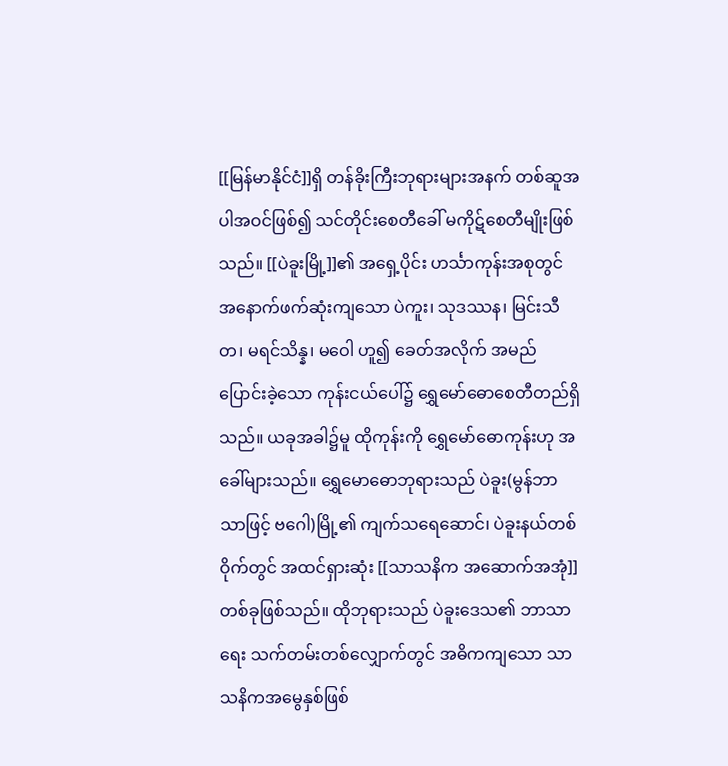[[မြန်မာနိုင်ငံ]]ရှိ တန်ခိုးကြီးဘုရားများအနက် တစ်ဆူအပါအဝင်ဖြစ်၍ သင်တိုင်းစေတီခေါ် မကိုဋ်စေတီမျိုးဖြစ်သည်။ [[ပဲခူးမြို့]]၏ အရှေ့ပိုင်း ဟင်္သာကုန်းအစုတွင် အနောက်ဖက်ဆုံးကျသော ပဲကူး၊ သုဒဿန၊ မြင်းသီတ၊ မရင်သိန္န၊ မဝေါ ဟူ၍ ခေတ်အလိုက် အမည်ပြောင်းခဲ့သော ကုန်းငယ်ပေါ်၌ ရွှေမော်ဓောစေတီတည်ရှိသည်။ ယခုအခါ၌မူ ထိုကုန်းကို ရွှေမော်ဓောကုန်းဟု အခေါ်များသည်။ ရွှေမောဓောဘုရားသည် ပဲခူး(မွန်ဘာသာဖြင့် ဗဂေါ)မြို့၏ ကျက်သရေဆောင်၊ ပဲခူးနယ်တစ်ဝိုက်တွင် အထင်ရှားဆုံး [[သာသနိက အဆောက်အအုံ]] တစ်ခုဖြစ်သည်။ ထိုဘုရားသည် ပဲခူးဒေသ၏ ဘာသာရေး သက်တမ်းတစ်လျှောက်တွင် အဓိကကျသော သာသနိကအမွေနှစ်ဖြစ်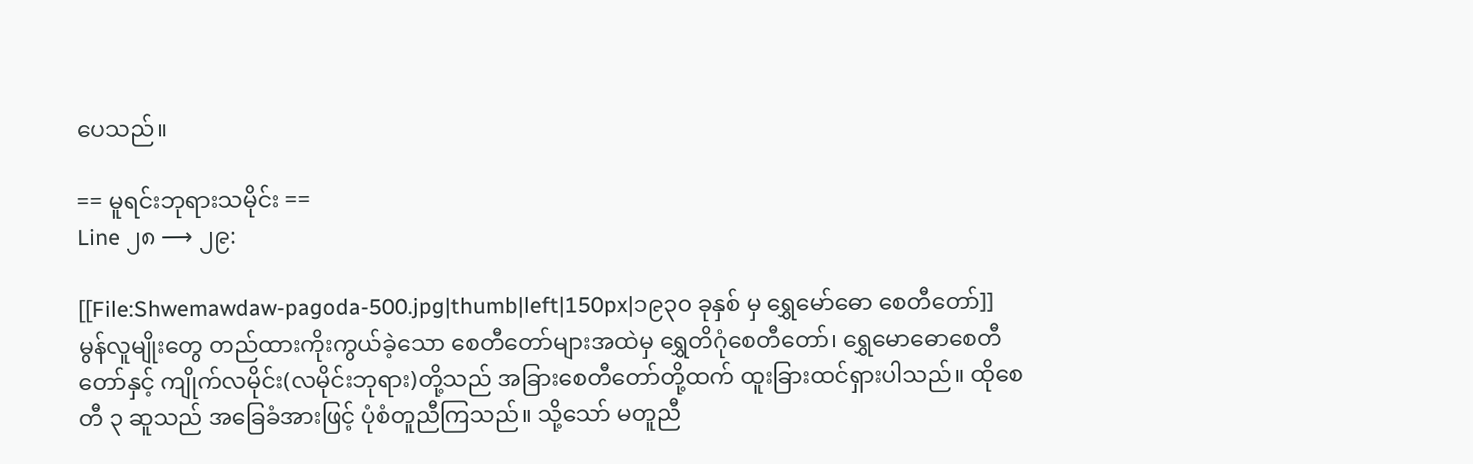ပေသည်။

== မူရင်းဘုရားသမိုင်း ==
Line ၂၈ ⟶ ၂၉:

[[File:Shwemawdaw-pagoda-500.jpg|thumb|left|150px|၁၉၃၀ ခုနှစ် မှ ရွှေမော်ဓော စေတီတော်]]
မွန်လူမျိုးတွေ တည်ထားကိုးကွယ်ခဲ့သော စေတီတော်များအထဲမှ ရွှေတိဂုံစေတီတော်၊ ရွှေမောဓောစေတီတော်နှင့် ကျိုက်လမိုင်း(လမိုင်းဘုရား)တို့သည် အခြားစေတီတော်တို့ထက် ထူးခြားထင်ရှားပါသည်။ ထိုစေတီ ၃ ဆူသည် အခြေခံအားဖြင့် ပုံစံတူညီကြသည်။ သို့သော် မတူညီ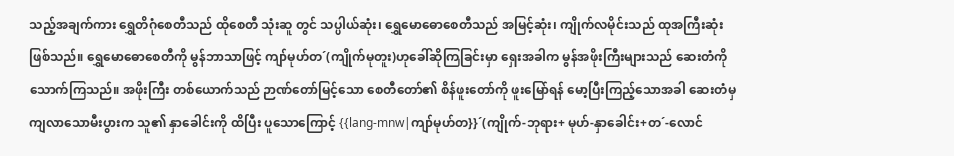သည့်အချက်ကား ရွှေတိဂုံစေတီသည် ထိုစေတီ သုံးဆူ တွင် သပ္ပါယ်ဆုံး၊ ရွှေမောဓောစေတီသည် အမြင့်ဆုံး၊ ကျိုက်လမိုင်းသည် ထုအကြီးဆုံးဖြစ်သည်။ ရွှေမောဓောစေတီကို မွန်ဘာသာဖြင့် ကျာ်မုဟ်တ´(ကျိုက်မုတူး)ဟုခေါ်ဆိုကြခြင်းမှာ ရှေးအခါက မွန်အဖိုးကြီးများသည် ဆေးတံကို သောက်ကြသည်။ အဖိုးကြီး တစ်ယောက်သည် ဉာဏ်တော်မြင့်သော စေတီတော်၏ စိန်ဖူးတော်ကို ဖူးမြော်ရန် မော့ပြီးကြည့်သောအခါ ဆေးတံမှ ကျလာသောမီးပွားက သူ၏ နှာခေါင်းကို ထိပြီး ပူသောကြောင့် {{lang-mnw|ကျာ်မုဟ်တ}}´(ကျိုက်-ဘုရား+ မုဟ်-နှာခေါင်း+တ´-လောင်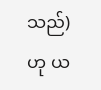သည်)ဟု ယ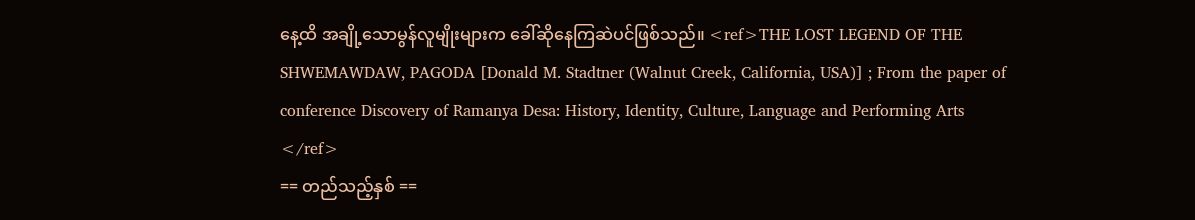နေ့ထိ အချို့သောမွန်လူမျိုးများက ခေါ်ဆိုနေကြဆဲပင်ဖြစ်သည်။ <ref>THE LOST LEGEND OF THE SHWEMAWDAW, PAGODA [Donald M. Stadtner (Walnut Creek, California, USA)] ; From the paper of conference Discovery of Ramanya Desa: History, Identity, Culture, Language and Performing Arts
</ref>
== တည်သည့်နှစ် ==